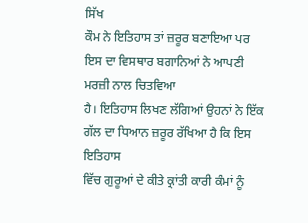ਸਿੱਖ
ਕੌਮ ਨੇ ਇਤਿਹਾਸ ਤਾਂ ਜ਼ਰੂਰ ਬਣਾਇਆ ਪਰ ਇਸ ਦਾ ਵਿਸਥਾਰ ਬਗਾਨਿਆਂ ਨੇ ਆਪਣੀ ਮਰਜ਼ੀ ਨਾਲ ਚਿਤਵਿਆ
ਹੈ। ਇਤਿਹਾਸ ਲਿਖਣ ਲੱਗਿਆਂ ਉਹਨਾਂ ਨੇ ਇੱਕ ਗੱਲ ਦਾ ਧਿਆਨ ਜ਼ਰੂਰ ਰੱਖਿਆ ਹੈ ਕਿ ਇਸ ਇਤਿਹਾਸ
ਵਿੱਚ ਗੁਰੂਆਂ ਦੇ ਕੀਤੇ ਕ੍ਰਾਂਤੀ ਕਾਰੀ ਕੰਮਾਂ ਨੂੰ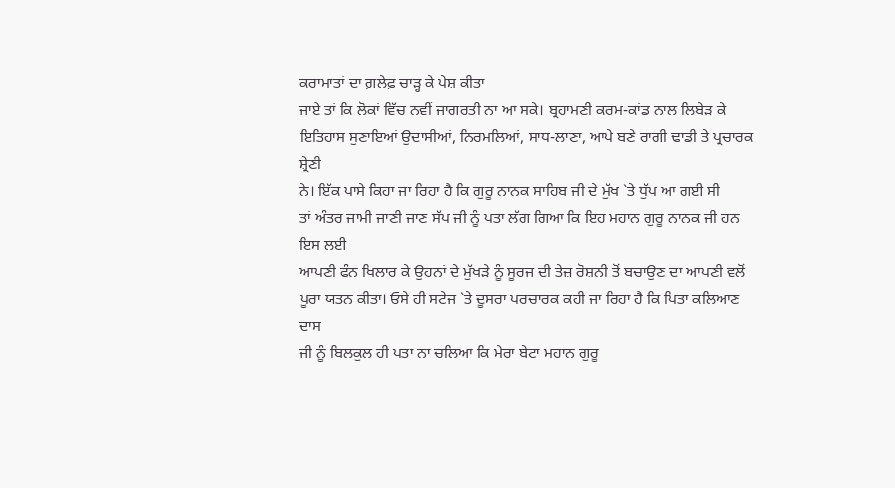ਕਰਾਮਾਤਾਂ ਦਾ ਗ਼ਲੇਫ਼ ਚਾੜ੍ਹ ਕੇ ਪੇਸ਼ ਕੀਤਾ
ਜਾਏ ਤਾਂ ਕਿ ਲੋਕਾਂ ਵਿੱਚ ਨਵੀਂ ਜਾਗਰਤੀ ਨਾ ਆ ਸਕੇ। ਬ੍ਰਹਾਮਣੀ ਕਰਮ-ਕਾਂਡ ਨਾਲ ਲਿਬੇੜ ਕੇ
ਇਤਿਹਾਸ ਸੁਣਾਇਆਂ ਉਦਾਸੀਆਂ, ਨਿਰਮਲਿਆਂ, ਸਾਧ-ਲਾਣਾ, ਆਪੇ ਬਣੇ ਰਾਗੀ ਢਾਡੀ ਤੇ ਪ੍ਰਚਾਰਕ ਸ਼੍ਰੇਣੀ
ਨੇ। ਇੱਕ ਪਾਸੇ ਕਿਹਾ ਜਾ ਰਿਹਾ ਹੈ ਕਿ ਗੁਰੂ ਨਾਨਕ ਸਾਹਿਬ ਜੀ ਦੇ ਮੁੱਖ `ਤੇ ਧੁੱਪ ਆ ਗਈ ਸੀ
ਤਾਂ ਅੰਤਰ ਜਾਮੀ ਜਾਣੀ ਜਾਣ ਸੱਪ ਜੀ ਨੂੰ ਪਤਾ ਲੱਗ ਗਿਆ ਕਿ ਇਹ ਮਹਾਨ ਗੁਰੂ ਨਾਨਕ ਜੀ ਹਨ ਇਸ ਲਈ
ਆਪਣੀ ਫੰਨ ਖਿਲਾਰ ਕੇ ਉਹਨਾਂ ਦੇ ਮੁੱਖੜੇ ਨੂੰ ਸੂਰਜ ਦੀ ਤੇਜ਼ ਰੋਸ਼ਨੀ ਤੋਂ ਬਚਾਉਣ ਦਾ ਆਪਣੀ ਵਲੋਂ
ਪੂਰਾ ਯਤਨ ਕੀਤਾ। ਓਸੇ ਹੀ ਸਟੇਜ `ਤੇ ਦੂਸਰਾ ਪਰਚਾਰਕ ਕਹੀ ਜਾ ਰਿਹਾ ਹੈ ਕਿ ਪਿਤਾ ਕਲਿਆਣ ਦਾਸ
ਜੀ ਨੂੰ ਬਿਲਕੁਲ ਹੀ ਪਤਾ ਨਾ ਚਲਿਆ ਕਿ ਮੇਰਾ ਬੇਟਾ ਮਹਾਨ ਗੁਰੂ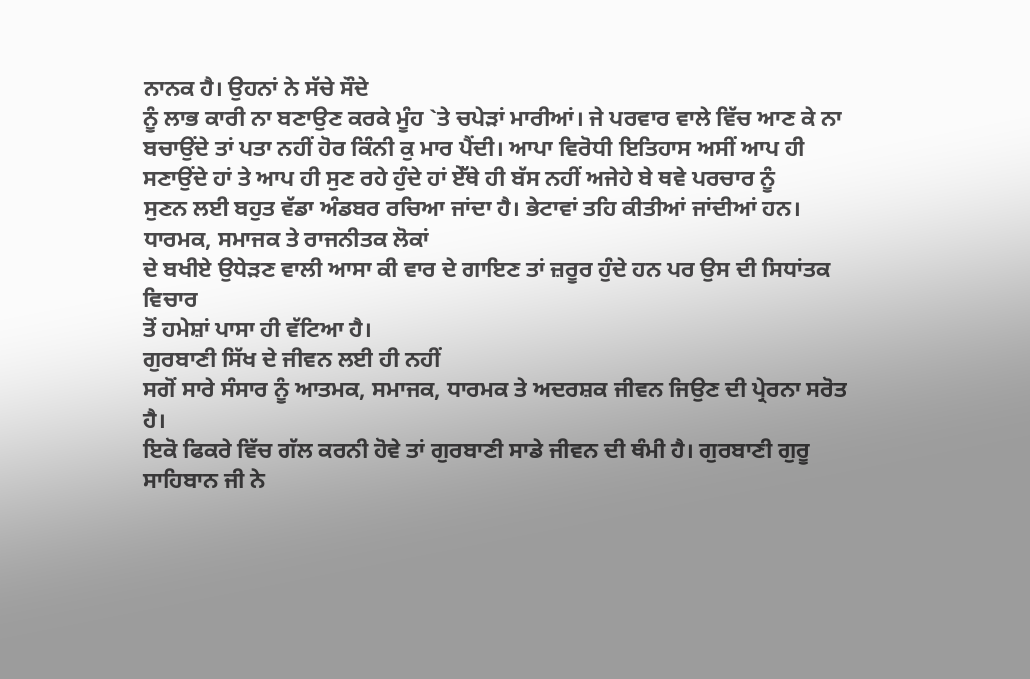ਨਾਨਕ ਹੈ। ਉਹਨਾਂ ਨੇ ਸੱਚੇ ਸੌਦੇ
ਨੂੰ ਲਾਭ ਕਾਰੀ ਨਾ ਬਣਾਉਣ ਕਰਕੇ ਮੂੰਹ `ਤੇ ਚਪੇੜਾਂ ਮਾਰੀਆਂ। ਜੇ ਪਰਵਾਰ ਵਾਲੇ ਵਿੱਚ ਆਣ ਕੇ ਨਾ
ਬਚਾਉਂਦੇ ਤਾਂ ਪਤਾ ਨਹੀਂ ਹੋਰ ਕਿੰਨੀ ਕੁ ਮਾਰ ਪੈਂਦੀ। ਆਪਾ ਵਿਰੋਧੀ ਇਤਿਹਾਸ ਅਸੀਂ ਆਪ ਹੀ
ਸਣਾਉਂਦੇ ਹਾਂ ਤੇ ਆਪ ਹੀ ਸੁਣ ਰਹੇ ਹੁੰਦੇ ਹਾਂ ਏੱਥੇ ਹੀ ਬੱਸ ਨਹੀਂ ਅਜੇਹੇ ਬੇ ਥਵੇ ਪਰਚਾਰ ਨੂੰ
ਸੁਣਨ ਲਈ ਬਹੁਤ ਵੱਡਾ ਅੰਡਬਰ ਰਚਿਆ ਜਾਂਦਾ ਹੈ। ਭੇਟਾਵਾਂ ਤਹਿ ਕੀਤੀਆਂ ਜਾਂਦੀਆਂ ਹਨ।
ਧਾਰਮਕ, ਸਮਾਜਕ ਤੇ ਰਾਜਨੀਤਕ ਲੋਕਾਂ
ਦੇ ਬਖੀਏ ਉਧੇੜਣ ਵਾਲੀ ਆਸਾ ਕੀ ਵਾਰ ਦੇ ਗਾਇਣ ਤਾਂ ਜ਼ਰੂਰ ਹੁੰਦੇ ਹਨ ਪਰ ਉਸ ਦੀ ਸਿਧਾਂਤਕ ਵਿਚਾਰ
ਤੋਂ ਹਮੇਸ਼ਾਂ ਪਾਸਾ ਹੀ ਵੱਟਿਆ ਹੈ।
ਗੁਰਬਾਣੀ ਸਿੱਖ ਦੇ ਜੀਵਨ ਲਈ ਹੀ ਨਹੀਂ
ਸਗੋਂ ਸਾਰੇ ਸੰਸਾਰ ਨੂੰ ਆਤਮਕ, ਸਮਾਜਕ, ਧਾਰਮਕ ਤੇ ਅਦਰਸ਼ਕ ਜੀਵਨ ਜਿਉਣ ਦੀ ਪ੍ਰੇਰਨਾ ਸਰੋਤ ਹੈ।
ਇਕੋ ਫਿਕਰੇ ਵਿੱਚ ਗੱਲ ਕਰਨੀ ਹੋਵੇ ਤਾਂ ਗੁਰਬਾਣੀ ਸਾਡੇ ਜੀਵਨ ਦੀ ਥੰਮੀ ਹੈ। ਗੁਰਬਾਣੀ ਗੁਰੂ
ਸਾਹਿਬਾਨ ਜੀ ਨੇ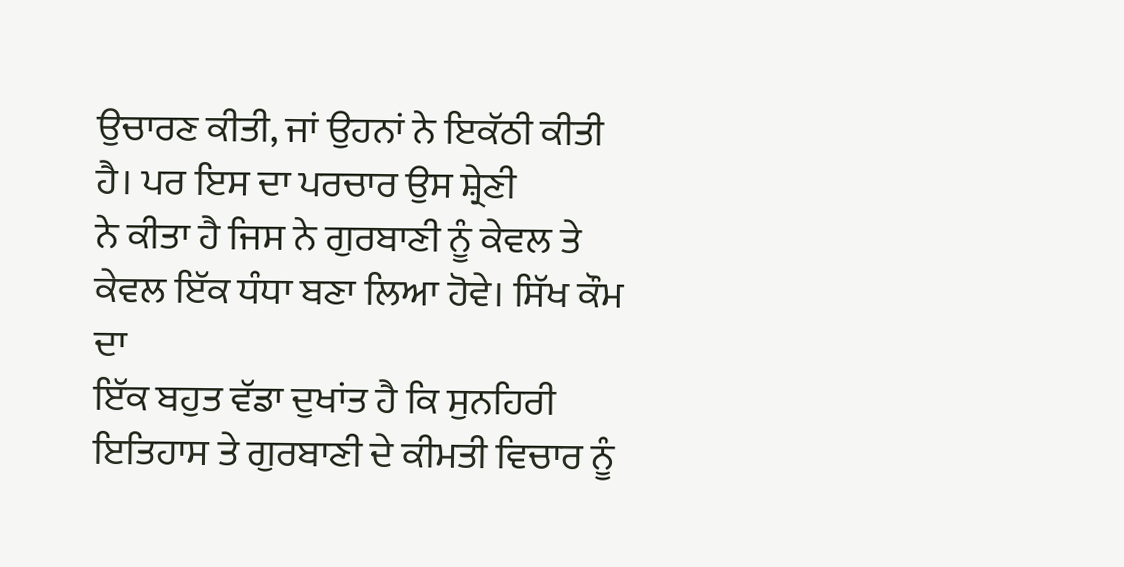ਉਚਾਰਣ ਕੀਤੀ, ਜਾਂ ਉਹਨਾਂ ਨੇ ਇਕੱਠੀ ਕੀਤੀ ਹੈ। ਪਰ ਇਸ ਦਾ ਪਰਚਾਰ ਉਸ ਸ਼੍ਰੇਣੀ
ਨੇ ਕੀਤਾ ਹੈ ਜਿਸ ਨੇ ਗੁਰਬਾਣੀ ਨੂੰ ਕੇਵਲ ਤੇ ਕੇਵਲ ਇੱਕ ਧੰਧਾ ਬਣਾ ਲਿਆ ਹੋਵੇ। ਸਿੱਖ ਕੌਮ ਦਾ
ਇੱਕ ਬਹੁਤ ਵੱਡਾ ਦੁਖਾਂਤ ਹੈ ਕਿ ਸੁਨਹਿਰੀ ਇਤਿਹਾਸ ਤੇ ਗੁਰਬਾਣੀ ਦੇ ਕੀਮਤੀ ਵਿਚਾਰ ਨੂੰ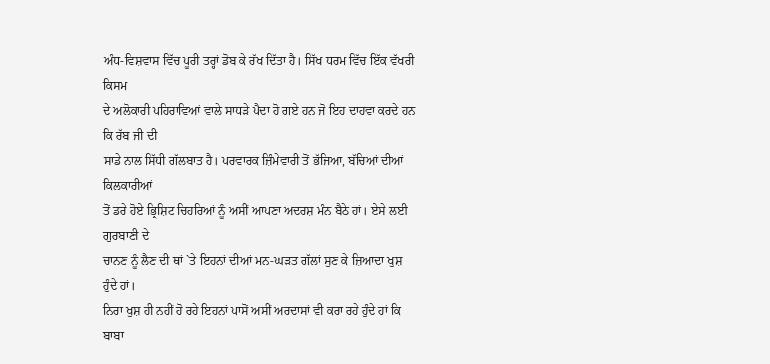ਅੰਧ-ਵਿਸ਼ਵਾਸ ਵਿੱਚ ਪੂਰੀ ਤਰ੍ਹਾਂ ਡੋਬ ਕੇ ਰੱਖ ਦਿੱਤਾ ਹੈ। ਸਿੱਖ ਧਰਮ ਵਿੱਚ ਇੱਕ ਵੱਖਰੀ ਕਿਸਮ
ਦੇ ਅਲੋਕਾਰੀ ਪਹਿਰਾਵਿਆਂ ਵਾਲੇ ਸਾਧੜੇ ਪੈਦਾ ਹੋ ਗਏ ਹਨ ਜੋ ਇਹ ਦਾਹਵਾ ਕਰਦੇ ਹਨ ਕਿ ਰੱਬ ਜੀ ਦੀ
ਸਾਡੇ ਨਾਲ ਸਿੱਧੀ ਗੱਲਬਾਤ ਹੈ। ਪਰਵਾਰਕ ਜ਼ਿੰਮੇਵਾਰੀ ਤੋਂ ਭੱਜਿਆ, ਬੱਚਿਆਂ ਦੀਆਂ ਕਿਲਕਾਰੀਆਂ
ਤੋਂ ਡਰੇ ਹੋਏ ਭ੍ਰਿਸ਼ਿਟ ਚਿਹਰਿਆਂ ਨੂੰ ਅਸੀਂ ਆਪਣਾ ਅਦਰਸ਼ ਮੰਨ ਬੈਠੇ ਹਾਂ। ਏਸੇ ਲਈ ਗੁਰਬਾਣੀ ਦੇ
ਚਾਨਣ ਨੂੰ ਲੈਣ ਦੀ ਥਾਂ `ਤੇ ਇਹਨਾਂ ਦੀਆਂ ਮਨ-ਘੜਤ ਗੱਲਾਂ ਸੁਣ ਕੇ ਜ਼ਿਆਦਾ ਖੁਸ਼ ਹੁੰਦੇ ਹਾਂ।
ਨਿਰਾ ਖੁਸ਼ ਹੀ ਨਹੀਂ ਹੋ ਰਹੇ ਇਹਨਾਂ ਪਾਸੋਂ ਅਸੀਂ ਅਰਦਾਸਾਂ ਵੀ ਕਰਾ ਰਹੇ ਹੁੰਦੇ ਹਾਂ ਕਿ ਬਾਬਾ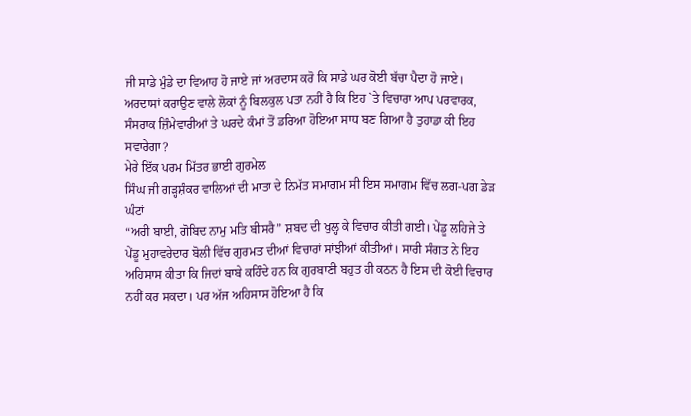ਜੀ ਸਾਡੇ ਮੁੰਡੇ ਦਾ ਵਿਆਹ ਹੋ ਜਾਏ ਜਾਂ ਅਰਦਾਸ ਕਰੋ ਕਿ ਸਾਡੇ ਘਰ ਕੋਈ ਬੱਚਾ ਪੈਦਾ ਹੋ ਜਾਏ।
ਅਰਦਾਸਾਂ ਕਰਾਉਣ ਵਾਲੇ ਲੋਕਾਂ ਨੂੰ ਬਿਲਕੁਲ ਪਤਾ ਨਹੀਂ ਹੈ ਕਿ ਇਹ `ਤੇ ਵਿਚਾਰਾ ਆਪ ਪਰਵਾਰਕ,
ਸੰਸਰਾਕ ਜ਼ਿੰਮੇਵਾਰੀਆਂ ਤੇ ਘਰਦੇ ਕੰਮਾਂ ਤੋਂ ਡਰਿਆ ਹੋਇਆ ਸਾਧ ਬਣ ਗਿਆ ਹੈ ਤੁਹਾਡਾ ਕੀ ਇਹ
ਸਵਾਰੇਗਾ?
ਮੇਰੇ ਇੱਕ ਪਰਮ ਮਿੱਤਰ ਭਾਈ ਗੁਰਮੇਲ
ਸਿੰਘ ਜੀ ਗੜ੍ਹਸ਼ੰਕਰ ਵਾਲਿਆਂ ਦੀ ਮਾਤਾ ਦੇ ਨਿਮੱਤ ਸਮਾਗਮ ਸੀ ਇਸ ਸਮਾਗਮ ਵਿੱਚ ਲਗ-ਪਗ ਡੇੜ ਘੰਟਾਂ
“ਅਰੀ ਬਾਈ, ਗੋਬਿਦ ਨਾਮੁ ਮਤਿ ਬੀਸਰੈ” ਸ਼ਬਦ ਦੀ ਖੁਲ੍ਹ ਕੇ ਵਿਚਾਰ ਕੀਤੀ ਗਈ। ਪੇਂਡੂ ਲਹਿਜੇ ਤੇ
ਪੇਂਡੂ ਮੁਹਾਵਰੇਦਾਰ ਬੋਲੀ ਵਿੱਚ ਗੁਰਮਤ ਦੀਆਂ ਵਿਚਾਰਾਂ ਸਾਂਝੀਆਂ ਕੀਤੀਆਂ। ਸਾਰੀ ਸੰਗਤ ਨੇ ਇਹ
ਅਹਿਸਾਸ ਕੀਤਾ ਕਿ ਜਿਦਾਂ ਬਾਬੇ ਕਹਿੰਦੇ ਹਨ ਕਿ ਗੁਰਬਾਣੀ ਬਹੁਤ ਹੀ ਕਠਨ ਹੈ ਇਸ ਦੀ ਕੋਈ ਵਿਚਾਰ
ਨਹੀਂ ਕਰ ਸਕਦਾ। ਪਰ ਅੱਜ ਅਹਿਸਾਸ ਹੋਇਆ ਹੈ ਕਿ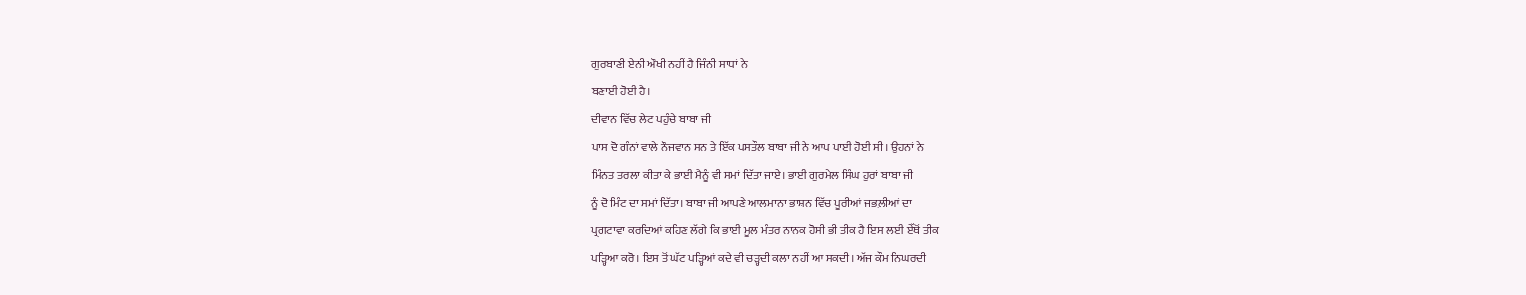ਗੁਰਬਾਣੀ ਏਨੀ ਔਖੀ ਨਹੀਂ ਹੈ ਜਿੰਨੀ ਸਾਧਾਂ ਨੇ
ਬਣਾਈ ਹੋਈ ਹੈ।
ਦੀਵਾਨ ਵਿੱਚ ਲੇਟ ਪਹੁੰਚੇ ਬਾਬਾ ਜੀ
ਪਾਸ ਦੋ ਗੰਨਾਂ ਵਾਲੇ ਨੌਜਵਾਨ ਸਨ ਤੇ ਇੱਕ ਪਸਤੌਲ ਬਾਬਾ ਜੀ ਨੇ ਆਪ ਪਾਈ ਹੋਈ ਸੀ। ਉਹਨਾਂ ਨੇ
ਮਿੰਨਤ ਤਰਲਾ ਕੀਤਾ ਕੇ ਭਾਈ ਮੈਨੂੰ ਵੀ ਸਮਾਂ ਦਿੱਤਾ ਜਾਏ। ਭਾਈ ਗੁਰਮੇਲ ਸਿੰਘ ਹੁਰਾਂ ਬਾਬਾ ਜੀ
ਨੂੰ ਦੋ ਮਿੰਟ ਦਾ ਸਮਾਂ ਦਿੱਤਾ। ਬਾਬਾ ਜੀ ਆਪਣੇ ਆਲਮਾਨਾ ਭਾਸ਼ਨ ਵਿੱਚ ਪੂਰੀਆਂ ਜਭਲ਼ੀਆਂ ਦਾ
ਪ੍ਰਗਟਾਵਾ ਕਰਦਿਆਂ ਕਹਿਣ ਲੱਗੇ ਕਿ ਭਾਈ ਮੂਲ ਮੰਤਰ ਨਾਨਕ ਹੋਸੀ ਭੀ ਤੀਕ ਹੈ ਇਸ ਲਈ ਏੱਥੋਂ ਤੀਕ
ਪੜ੍ਹਿਆ ਕਰੋ। ਇਸ ਤੋਂ ਘੱਟ ਪੜ੍ਹਿਆਂ ਕਦੇ ਵੀ ਚੜ੍ਹਦੀ ਕਲਾ ਨਹੀਂ ਆ ਸਕਦੀ। ਅੱਜ ਕੌਮ ਨਿਘਰਦੀ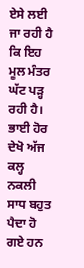ਏਸੇ ਲਈ ਜਾ ਰਹੀ ਹੈ ਕਿ ਇਹ ਮੂਲ ਮੰਤਰ ਘੱਟ ਪੜ੍ਹ ਰਹੀ ਹੈ। ਭਾਈ ਹੋਰ ਦੇਖੋ ਅੱਜ ਕਲ੍ਹ ਨਕਲੀ
ਸਾਧ ਬਹੁਤ ਪੈਦਾ ਹੋ ਗਏ ਹਨ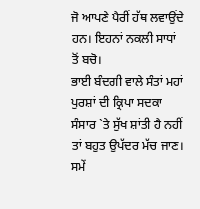ਜੋ ਆਪਣੇ ਪੈਰੀਂ ਹੱਥ ਲਵਾਉਂਦੇ ਹਨ। ਇਹਨਾਂ ਨਕਲੀ ਸਾਧਾਂ ਤੋਂ ਬਚੋ।
ਭਾਈ ਬੰਦਗੀ ਵਾਲੇ ਸੰਤਾਂ ਮਹਾਂ ਪੁਰਸ਼ਾਂ ਦੀ ਕ੍ਰਿਪਾ ਸਦਕਾ ਸੰਸਾਰ `ਤੇ ਸੁੱਖ ਸ਼ਾਂਤੀ ਹੈ ਨਹੀਂ
ਤਾਂ ਬਹੁਤ ਉਪੱਦਰ ਮੱਚ ਜਾਣ। ਸਮੇਂ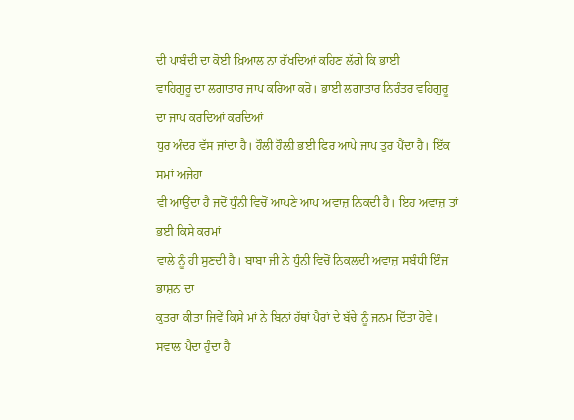ਦੀ ਪਾਬੰਦੀ ਦਾ ਕੋਈ ਖ਼ਿਆਲ ਨਾ ਰੱਖਦਿਆਂ ਕਹਿਣ ਲੱਗੇ ਕਿ ਭਾਈ
ਵਾਹਿਗੁਰੂ ਦਾ ਲਗਾਤਾਰ ਜਾਪ ਕਰਿਆ ਕਰੋ। ਭਾਈ ਲਗਾਤਾਰ ਨਿਰੰਤਰ ਵਹਿਗੁਰੂ ਦਾ ਜਾਪ ਕਰਦਿਆਂ ਕਰਦਿਆਂ
ਧੁਰ ਅੰਦਰ ਵੱਸ ਜਾਂਦਾ ਹੈ। ਹੌਲੀ ਹੌਲ਼ੀ ਭਈ ਫਿਰ ਆਪੇ ਜਾਪ ਤੁਰ ਪੈਂਦਾ ਹੈ। ਇੱਕ ਸਮਾਂ ਅਜੇਹਾ
ਵੀ ਆਉਂਦਾ ਹੈ ਜਦੋਂ ਧੁੰਨੀ ਵਿਚੋਂ ਆਪਣੇ ਆਪ ਅਵਾਜ਼ ਨਿਕਦੀ ਹੈ। ਇਹ ਅਵਾਜ਼ ਤਾਂ ਭਈ ਕਿਸੇ ਕਰਮਾਂ
ਵਾਲੇ ਨੂੰ ਹੀ ਸੁਣਦੀ ਹੈ। ਬਾਬਾ ਜੀ ਨੇ ਧੁੰਨੀ ਵਿਚੋਂ ਨਿਕਲਦੀ ਅਵਾਜ਼ ਸਬੰਧੀ ਇੰਜ ਭਾਸ਼ਨ ਦਾ
ਕੁਤਰਾ ਕੀਤਾ ਜਿਵੇਂ ਕਿਸੇ ਮਾਂ ਨੇ ਬਿਨਾਂ ਹੱਥਾਂ ਪੈਰਾਂ ਦੇ ਬੱਚੇ ਨੂੰ ਜਨਮ ਦਿੱਤਾ ਹੋਵੇ।
ਸਵਾਲ ਪੈਦਾ ਹੁੰਦਾ ਹੈ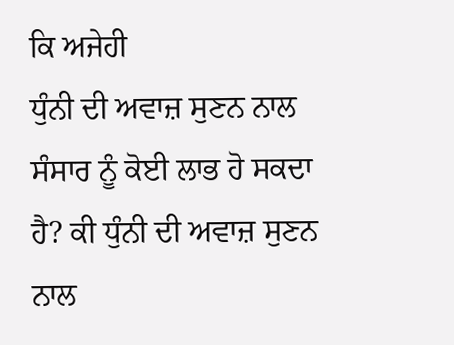ਕਿ ਅਜੇਹੀ
ਧੁੰਨੀ ਦੀ ਅਵਾਜ਼ ਸੁਣਨ ਨਾਲ ਸੰਸਾਰ ਨੂੰ ਕੋਈ ਲਾਭ ਹੋ ਸਕਦਾ ਹੈ? ਕੀ ਧੁੰਨੀ ਦੀ ਅਵਾਜ਼ ਸੁਣਨ ਨਾਲ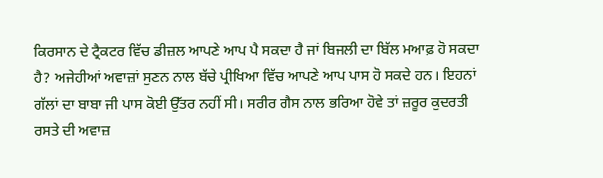ਕਿਰਸਾਨ ਦੇ ਟ੍ਰੈਕਟਰ ਵਿੱਚ ਡੀਜ਼ਲ ਆਪਣੇ ਆਪ ਪੈ ਸਕਦਾ ਹੈ ਜਾਂ ਬਿਜਲੀ ਦਾ ਬਿੱਲ ਮਆਫ਼ ਹੋ ਸਕਦਾ
ਹੈ? ਅਜੇਹੀਆਂ ਅਵਾਜ਼ਾਂ ਸੁਣਨ ਨਾਲ ਬੱਚੇ ਪ੍ਰੀਖਿਆ ਵਿੱਚ ਆਪਣੇ ਆਪ ਪਾਸ ਹੋ ਸਕਦੇ ਹਨ। ਇਹਨਾਂ
ਗੱਲਾਂ ਦਾ ਬਾਬਾ ਜੀ ਪਾਸ ਕੋਈ ਉੱਤਰ ਨਹੀਂ ਸੀ। ਸਰੀਰ ਗੈਸ ਨਾਲ ਭਰਿਆ ਹੋਵੇ ਤਾਂ ਜ਼ਰੂਰ ਕੁਦਰਤੀ
ਰਸਤੇ ਦੀ ਅਵਾਜ਼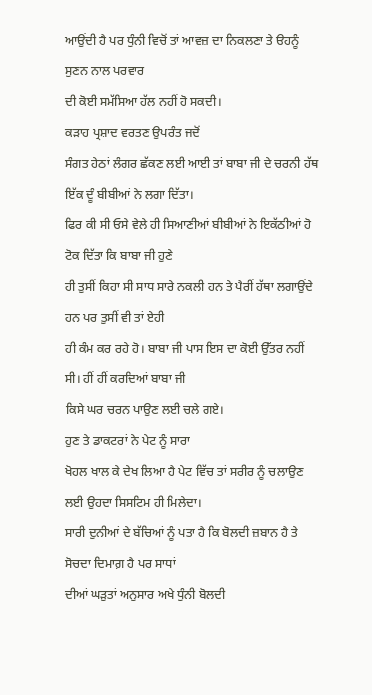ਆਉਂਦੀ ਹੈ ਪਰ ਧੁੰਨੀ ਵਿਚੋਂ ਤਾਂ ਆਵਜ਼ ਦਾ ਨਿਕਲਣਾ ਤੇ ੳਹਨੂੰ ਸੁਣਨ ਨਾਲ ਪਰਵਾਰ
ਦੀ ਕੋਈ ਸਮੱਸਿਆ ਹੱਲ ਨਹੀਂ ਹੋ ਸਕਦੀ।
ਕੜਾਹ ਪ੍ਰਸ਼ਾਦ ਵਰਤਣ ਉਪਰੰਤ ਜਦੋਂ
ਸੰਗਤ ਹੇਠਾਂ ਲੰਗਰ ਛੱਕਣ ਲਈ ਆਈ ਤਾਂ ਬਾਬਾ ਜੀ ਦੇ ਚਰਨੀ ਹੱਥ ਇੱਕ ਦੂੰ ਬੀਬੀਆਂ ਨੇ ਲਗਾ ਦਿੱਤਾ।
ਫਿਰ ਕੀ ਸੀ ਓਸੇ ਵੇਲੇ ਹੀ ਸਿਆਣੀਆਂ ਬੀਬੀਆਂ ਨੇ ਇਕੱਠੀਆਂ ਹੋ ਟੋਕ ਦਿੱਤਾ ਕਿ ਬਾਬਾ ਜੀ ਹੁਣੇ
ਹੀ ਤੁਸੀਂ ਕਿਹਾ ਸੀ ਸਾਧ ਸਾਰੇ ਨਕਲੀ ਹਨ ਤੇ ਪੈਰੀਂ ਹੱਥਾ ਲਗਾਉਂਦੇ ਹਨ ਪਰ ਤੁਸੀਂ ਵੀ ਤਾਂ ਏਹੀ
ਹੀ ਕੰਮ ਕਰ ਰਹੇ ਹੋ। ਬਾਬਾ ਜੀ ਪਾਸ ਇਸ ਦਾ ਕੋਈ ਉੱਤਰ ਨਹੀਂ ਸੀ। ਹੀਂ ਹੀਂ ਕਰਦਿਆਂ ਬਾਬਾ ਜੀ
ਕਿਸੇ ਘਰ ਚਰਨ ਪਾਉਣ ਲਈ ਚਲੇ ਗਏ।
ਹੁਣ ਤੇ ਡਾਕਟਰਾਂ ਨੇ ਪੇਟ ਨੂੰ ਸਾਰਾ
ਖੋਹਲ ਖਾਲ ਕੇ ਦੇਖ ਲਿਆ ਹੈ ਪੇਟ ਵਿੱਚ ਤਾਂ ਸਰੀਰ ਨੂੰ ਚਲਾਉਣ ਲਈ ਉਹਦਾ ਸਿਸਟਿਮ ਹੀ ਮਿਲੇਦਾ।
ਸਾਰੀ ਦੁਨੀਆਂ ਦੇ ਬੱਚਿਆਂ ਨੂੰ ਪਤਾ ਹੈ ਕਿ ਬੋਲਦੀ ਜ਼ਬਾਨ ਹੈ ਤੇ ਸੋਚਦਾ ਦਿਮਾਗ਼ ਹੈ ਪਰ ਸਾਧਾਂ
ਦੀਆਂ ਘੜੁਤਾਂ ਅਨੁਸਾਰ ਅਖੇ ਧੁੰਨੀ ਬੋਲਦੀ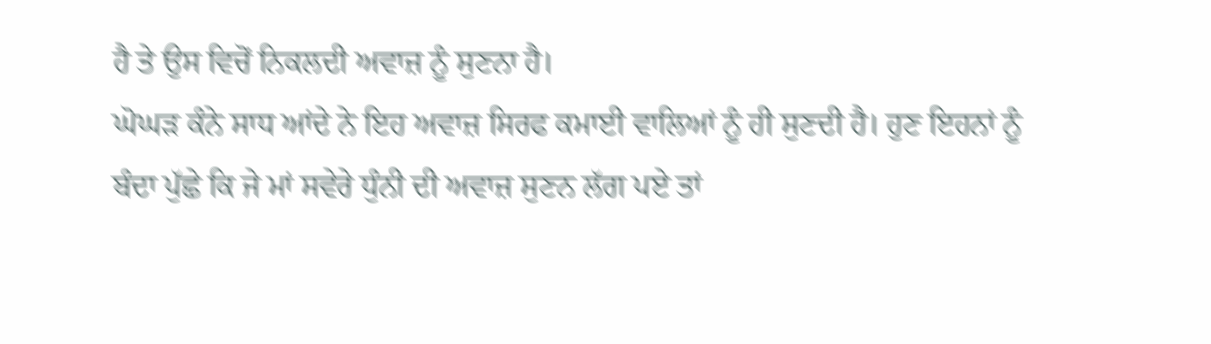ਹੈ ਤੇ ਉਸ ਵਿਚੋਂ ਨਿਕਲਦੀ ਅਵਾਜ਼ ਨੂੰ ਸੁਣਨਾ ਹੈ।
ਘੋਘੜ ਕੰਨੇ ਸਾਧ ਆਂਦੇ ਨੇ ਇਹ ਅਵਾਜ਼ ਸਿਰਫ ਕਮਾਈ ਵਾਲਿਆਂ ਨੂੰ ਹੀ ਸੁਣਦੀ ਹੈ। ਹੁਣ ਇਹਨਾਂ ਨੂੰ
ਬੰਦਾ ਪੁੱਛੇ ਕਿ ਜੇ ਮਾਂ ਸਵੇਰੇ ਧੁੰਨੀ ਦੀ ਅਵਾਜ਼ ਸੁਣਨ ਲੱਗ ਪਏ ਤਾਂ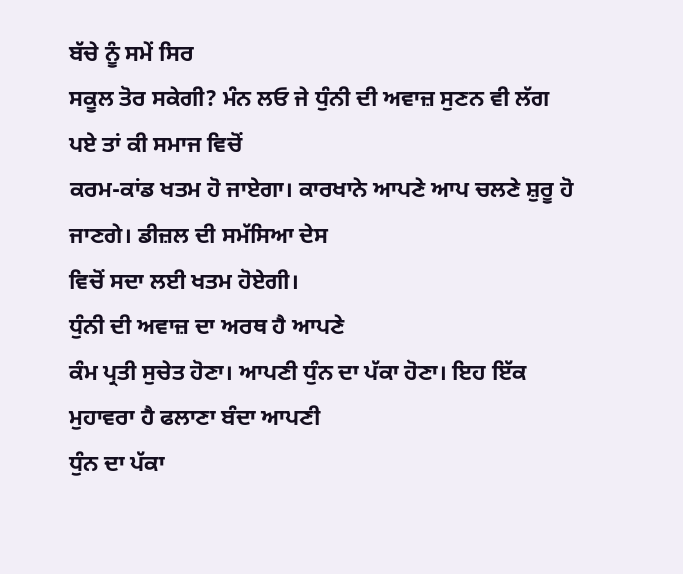ਬੱਚੇ ਨੂੰ ਸਮੇਂ ਸਿਰ
ਸਕੂਲ ਤੋਰ ਸਕੇਗੀ? ਮੰਨ ਲਓ ਜੇ ਧੁੰਨੀ ਦੀ ਅਵਾਜ਼ ਸੁਣਨ ਵੀ ਲੱਗ ਪਏ ਤਾਂ ਕੀ ਸਮਾਜ ਵਿਚੋਂ
ਕਰਮ-ਕਾਂਡ ਖਤਮ ਹੋ ਜਾਏਗਾ। ਕਾਰਖਾਨੇ ਆਪਣੇ ਆਪ ਚਲਣੇ ਸ਼ੁਰੂ ਹੋ ਜਾਣਗੇ। ਡੀਜ਼ਲ ਦੀ ਸਮੱਸਿਆ ਦੇਸ
ਵਿਚੋਂ ਸਦਾ ਲਈ ਖਤਮ ਹੋਏਗੀ।
ਧੁੰਨੀ ਦੀ ਅਵਾਜ਼ ਦਾ ਅਰਥ ਹੈ ਆਪਣੇ
ਕੰਮ ਪ੍ਰਤੀ ਸੁਚੇਤ ਹੋਣਾ। ਆਪਣੀ ਧੁੰਨ ਦਾ ਪੱਕਾ ਹੋਣਾ। ਇਹ ਇੱਕ ਮੁਹਾਵਰਾ ਹੈ ਫਲਾਣਾ ਬੰਦਾ ਆਪਣੀ
ਧੁੰਨ ਦਾ ਪੱਕਾ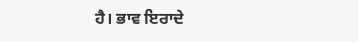ਹੈ। ਭਾਵ ਇਰਾਦੇ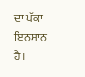ਦਾ ਪੱਕਾ ਇਨਸਾਨ ਹੈ।